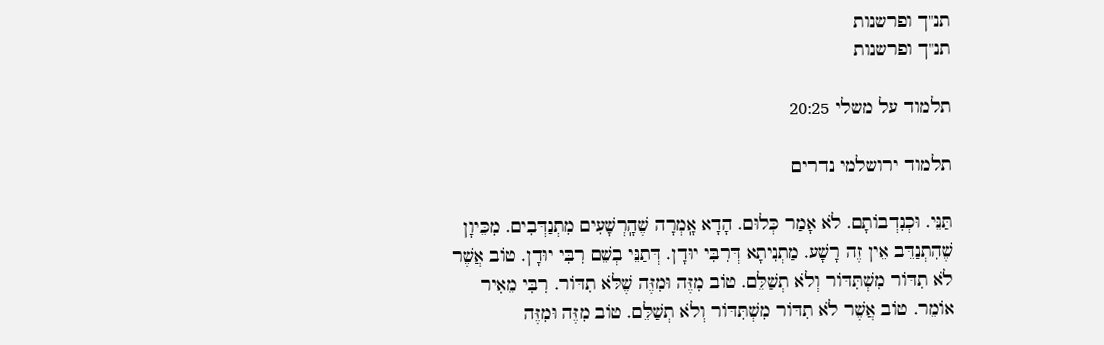תנ"ך ופרשנות
תנ"ך ופרשנות

תלמוד על משלי 20:25

תלמוד ירושלמי נדרים

תַּנֵּי. וּכְנִדְבוֹתָם. לֹא אָמַר כְּלוּם. הָדָא אָֽמְרָה שֶׁהָֽרְשָׁעִים מִתְנַדְּבִים. מִכֵּיוָן שֶׁהִתְנַדֵּב אֵין זֶה רָשָׁע. מַתְנִיתָא דְּרִבִּי יוּדָן. דְּתַנֵּי בְשֵׁם רִבִּי יוּדָן. טוֹב אֲשֶׁר לֹא תִדּוֹר מִשְׁתִּדּוֹר וְלֹא תְשַׁלֵּם. טוֹב מִזֶּה וּמִזֶּה שֶׁלֹּא תִדּוֹר. רִבִּי מֵאִיר אוֹמֵר. טוֹב אֲשֶׁר לֹא תִדּוֹר מִשְׁתִּדּוֹר וְלֹא תְשַׁלֵּם. טוֹב מִזֶּה וּמִזֶּה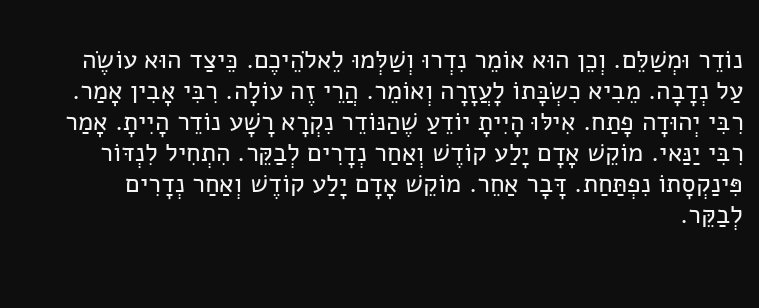נוֹדֵר וּמְשַׁלֵּם. וְכֵן הוּא אוֹמֵר נִדְרוּ וְשַׁלְּמוּ לֵאלֹהֵיכֶם. כֵּיצַד הוּא עוֹשֶׂה עַל נְדָבָה. מֵבִיא כִשְׂבָּתוֹ לָעֲזָרָה וְאוֹמֵר. הֲרֵי זֶה עוֹלָה. רִבִּי אָבִין אָמַר. רִבִּי יְהוּדָה פָתַח. אִילּוּ הָיִיתָ יוֹדֵעַ שֶׁהַנּוֹדֵר נִקְרָא רָשָׁע נוֹדֵר הָיִיתָ. אָמַר רִבִּי יַנַּאי. מוֹקֵשׁ אָדָם יָלַע קוֹדֶשׁ וְאַחַר נְדָרִים לְבַקֵּר. הִתְחִיל לִנְדּוֹר פִּינַקְסָתוֹ נִפְתַּחַת. דָּבָר אַחֵר. מוֹקֵשׁ אָדָם יָלַע קוֹדֶשׁ וְאַחַר נְדָרִים לְבַקֵּר.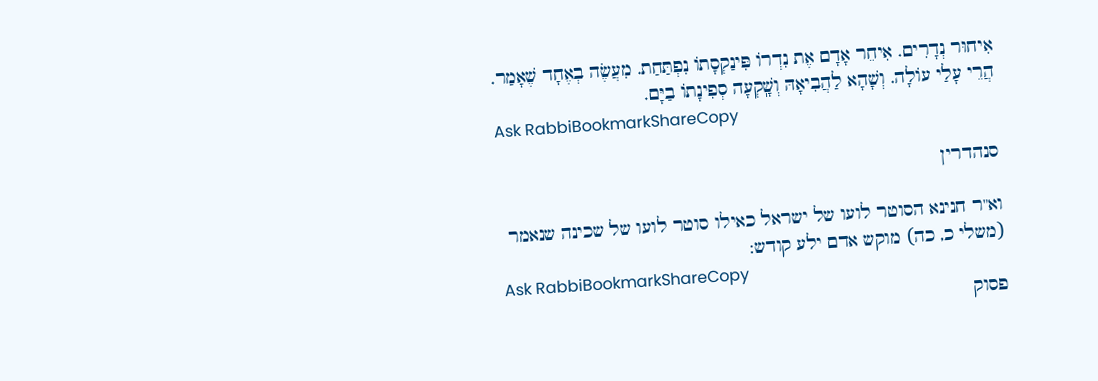אִיחוּר נְדָרִים. אִיחֵר אָדָם אֶת נִדְרוֹ פִּינַקְסָתוֹ נִפְתַּחַת. מִעֲשֶׂה בְאֶחָד שֶׁאָמַר. הֲרֵי עָלַי עוֹלָה. וְשָׁהָא לַהֲבִיאָהּ וְשָֽׁקְעָה סְפִינָתוֹ בַיָּם.
Ask RabbiBookmarkShareCopy

סנהדרין

וא"ר חנינא הסוטר לועו של ישראל כאילו סוטר לועו של שכינה שנאמר (משלי כ, כה) מוקש אדם ילע קודש:
Ask RabbiBookmarkShareCopy
פסוק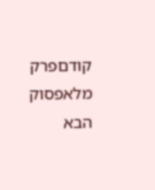קודםפרק מלאפסוק הבא